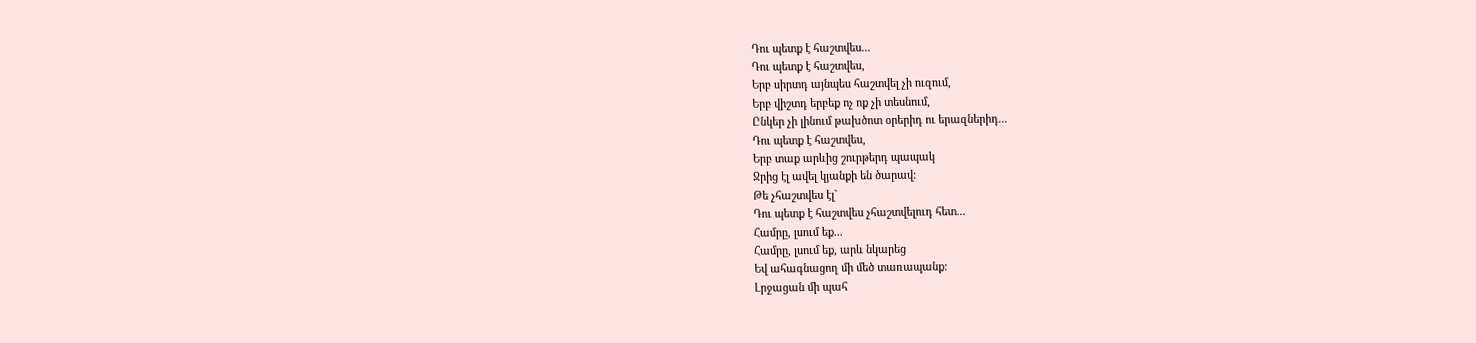Դու պետք է հաշտվես...
Դու պետք է հաշտվես,
Երբ սիրտդ այնպես հաշտվել չի ուզում,
Երբ վիշտդ երբեք ոչ ոք չի տեսնում,
Ընկեր չի լինում թախծոտ օրերիդ ու երազներիդ...
Դու պետք է հաշտվես,
Երբ տաք արևից շուրթերդ պապակ
Ջրից էլ ավել կյանքի են ծարավ:
Թե չհաշտվես էլ`
Դու պետք է հաշտվես չհաշտվելուդ հետ...
Համրը, լսում եք...
Համրը, լսում եք, արև նկարեց
Եվ ահագնացող մի մեծ տառապանք:
Լրջացան մի պահ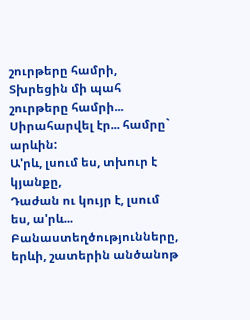շուրթերը համրի,
Տխրեցին մի պահ շուրթերը համրի...
Սիրահարվել էր... համրը` արևին:
Ա'րև, լսում ես, տխուր է կյանքը,
Դաժան ու կույր է, լսում ես, ա'րև...
Բանաստեղծությունները, երևի, շատերին անծանոթ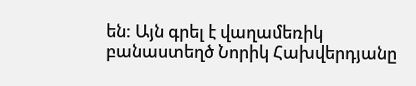են: Այն գրել է վաղամեռիկ բանաստեղծ Նորիկ Հախվերդյանը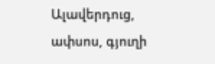Ալավերդուց, ափսոս, գյուղի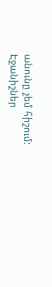անունը չեմ հիշում:
Էջանիշներ